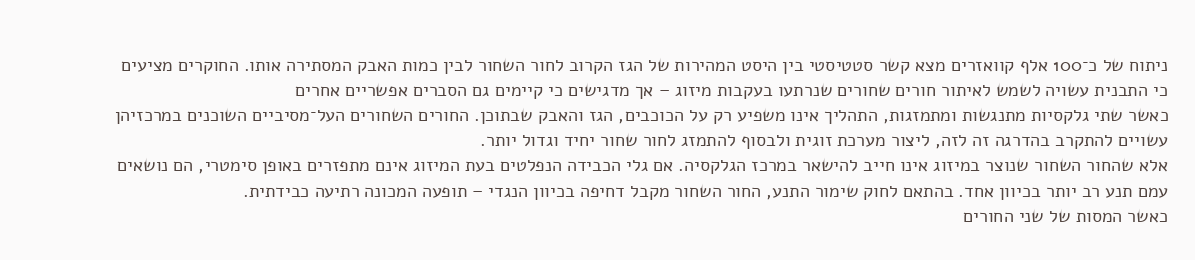ניתוח של כ־100 אלף קוואזרים מצא קשר סטטיסטי בין היסט המהירות של הגז הקרוב לחור השחור לבין כמות האבק המסתירה אותו. החוקרים מציעים כי התבנית עשויה לשמש לאיתור חורים שחורים שנרתעו בעקבות מיזוג – אך מדגישים כי קיימים גם הסברים אפשריים אחרים
כאשר שתי גלקסיות מתנגשות ומתמזגות, התהליך אינו משפיע רק על הכוכבים, הגז והאבק שבתוכן. החורים השחורים העל־מסיביים השוכנים במרכזיהן עשויים להתקרב בהדרגה זה לזה, ליצור מערכת זוגית ולבסוף להתמזג לחור שחור יחיד וגדול יותר.
אלא שהחור השחור שנוצר במיזוג אינו חייב להישאר במרכז הגלקסיה. אם גלי הכבידה הנפלטים בעת המיזוג אינם מתפזרים באופן סימטרי, הם נושאים עמם תנע רב יותר בכיוון אחד. בהתאם לחוק שימור התנע, החור השחור מקבל דחיפה בכיוון הנגדי – תופעה המכונה רתיעה כבידתית.
כאשר המסות של שני החורים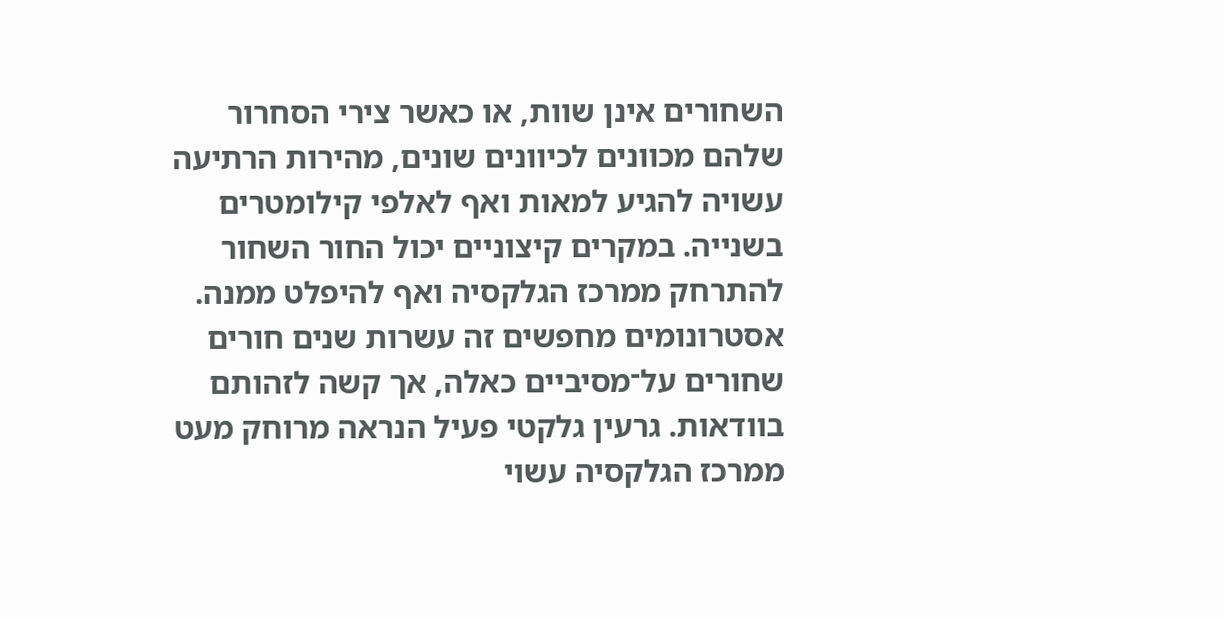השחורים אינן שוות, או כאשר צירי הסחרור שלהם מכוונים לכיוונים שונים, מהירות הרתיעה עשויה להגיע למאות ואף לאלפי קילומטרים בשנייה. במקרים קיצוניים יכול החור השחור להתרחק ממרכז הגלקסיה ואף להיפלט ממנה.
אסטרונומים מחפשים זה עשרות שנים חורים שחורים על־מסיביים כאלה, אך קשה לזהותם בוודאות. גרעין גלקטי פעיל הנראה מרוחק מעט ממרכז הגלקסיה עשוי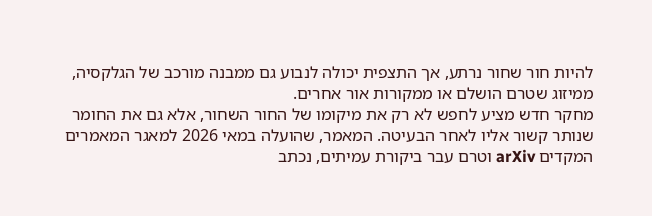להיות חור שחור נרתע, אך התצפית יכולה לנבוע גם ממבנה מורכב של הגלקסיה, ממיזוג שטרם הושלם או ממקורות אור אחרים.
מחקר חדש מציע לחפש לא רק את מיקומו של החור השחור, אלא גם את החומר שנותר קשור אליו לאחר הבעיטה. המאמר, שהועלה במאי 2026 למאגר המאמרים המקדים arXiv וטרם עבר ביקורת עמיתים, נכתב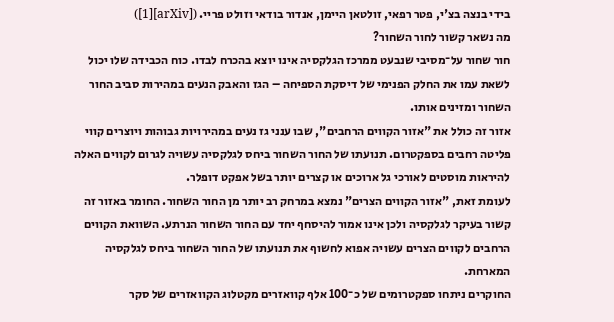בידי בנצה בצ'י, פטר רפאי, זולטאן היימן, אנדור בודאי וזולט פריי. ([arXiv][1])
מה נשאר קשור לחור השחור?
חור שחור על־מסיבי שנבעט ממרכז הגלקסיה אינו יוצא בהכרח לבדו. כוח הכבידה שלו יכול לשאת עמו את החלק הפנימי של דיסקת הספיחה – הגז והאבק הנעים במהירות סביב החור השחור ומזינים אותו.
אזור זה כולל את "אזור הקווים הרחבים", שבו ענני גז נעים במהירויות גבוהות ויוצרים קווי פליטה רחבים בספקטרום. תנועתו של החור השחור ביחס לגלקסיה עשויה לגרום לקווים האלה להיראות מוסטים לאורכי גל ארוכים או קצרים יותר בשל אפקט דופלר.
לעומת זאת, "אזור הקווים הצרים" נמצא במרחק רב יותר מן החור השחור. החומר באזור זה קשור בעיקר לגלקסיה ולכן אינו אמור להיסחף יחד עם החור השחור הנרתע. השוואת הקווים הרחבים לקווים הצרים עשויה אפוא לחשוף את תנועתו של החור השחור ביחס לגלקסיה המארחת.
החוקרים ניתחו ספקטרומים של כ־100 אלף קוואזרים מקטלוג הקוואזרים של סקר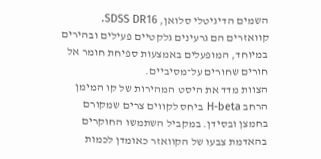השמים הדיגיטלי סלואן, SDSS DR16. קוואזרים הם גרעינים גלקטיים פעילים ובהירים במיוחד, המופעלים באמצעות ספיחת חומר אל חורים שחורים על־מסיביים.
הצוות מדד את היסט המהירות של קו המימן הרחב H-beta ביחס לקווים צרים שמקורם בחמצן ובסידן. במקביל השתמשו החוקרים בהאדמת צבעו של הקוואזר כאומדן לכמות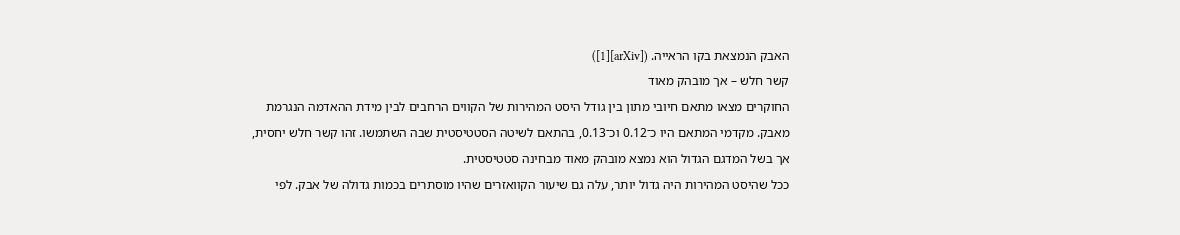האבק הנמצאת בקו הראייה. ([arXiv][1])
קשר חלש – אך מובהק מאוד
החוקרים מצאו מתאם חיובי מתון בין גודל היסט המהירות של הקווים הרחבים לבין מידת ההאדמה הנגרמת מאבק. מקדמי המתאם היו כ־0.12 וכ־0.13, בהתאם לשיטה הסטטיסטית שבה השתמשו. זהו קשר חלש יחסית, אך בשל המדגם הגדול הוא נמצא מובהק מאוד מבחינה סטטיסטית.
ככל שהיסט המהירות היה גדול יותר, עלה גם שיעור הקוואזרים שהיו מוסתרים בכמות גדולה של אבק. לפי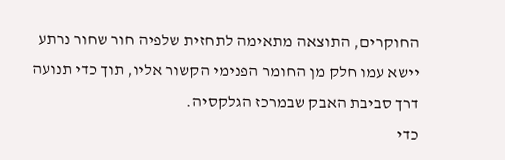החוקרים, התוצאה מתאימה לתחזית שלפיה חור שחור נרתע יישא עמו חלק מן החומר הפנימי הקשור אליו, תוך כדי תנועה דרך סביבת האבק שבמרכז הגלקסיה.
כדי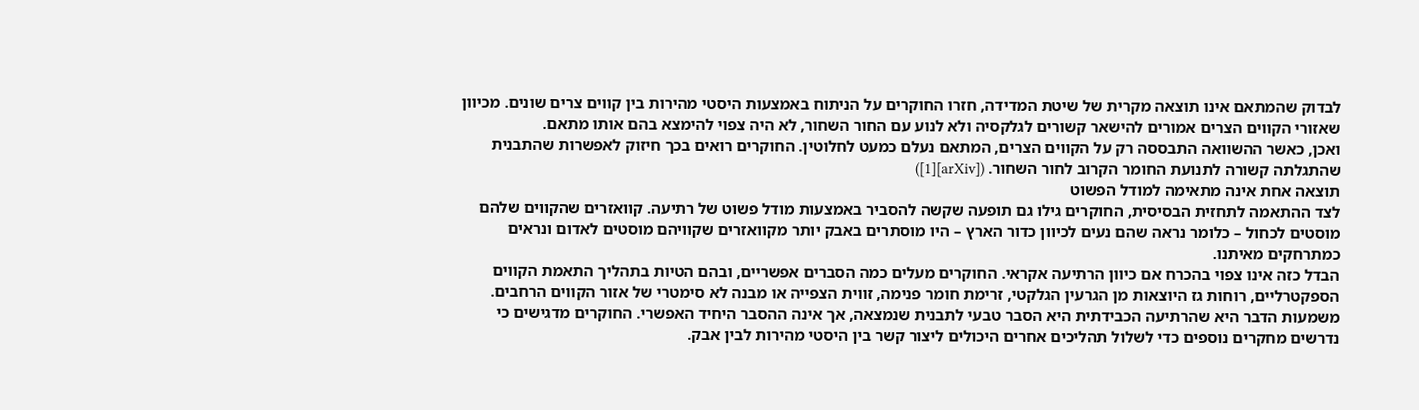לבדוק שהמתאם אינו תוצאה מקרית של שיטת המדידה, חזרו החוקרים על הניתוח באמצעות היסטי מהירות בין קווים צרים שונים. מכיוון שאזורי הקווים הצרים אמורים להישאר קשורים לגלקסיה ולא לנוע עם החור השחור, לא היה צפוי להימצא בהם אותו מתאם.
ואכן, כאשר ההשוואה התבססה רק על הקווים הצרים, המתאם נעלם כמעט לחלוטין. החוקרים רואים בכך חיזוק לאפשרות שהתבנית שהתגלתה קשורה לתנועת החומר הקרוב לחור השחור. ([arXiv][1])
תוצאה אחת אינה מתאימה למודל הפשוט
לצד ההתאמה לתחזית הבסיסית, החוקרים גילו גם תופעה שקשה להסביר באמצעות מודל פשוט של רתיעה. קוואזרים שהקווים שלהם מוסטים לכחול – כלומר נראה שהם נעים לכיוון כדור הארץ – היו מוסתרים באבק יותר מקוואזרים שקוויהם מוסטים לאדום ונראים כמתרחקים מאיתנו.
הבדל כזה אינו צפוי בהכרח אם כיוון הרתיעה אקראי. החוקרים מעלים כמה הסברים אפשריים, ובהם הטיות בתהליך התאמת הקווים הספקטרליים, רוחות גז היוצאות מן הגרעין הגלקטי, זרימת חומר פנימה, זווית הצפייה או מבנה לא סימטרי של אזור הקווים הרחבים.
משמעות הדבר היא שהרתיעה הכבידתית היא הסבר טבעי לתבנית שנמצאה, אך אינה ההסבר היחיד האפשרי. החוקרים מדגישים כי נדרשים מחקרים נוספים כדי לשלול תהליכים אחרים היכולים ליצור קשר בין היסטי מהירות לבין אבק.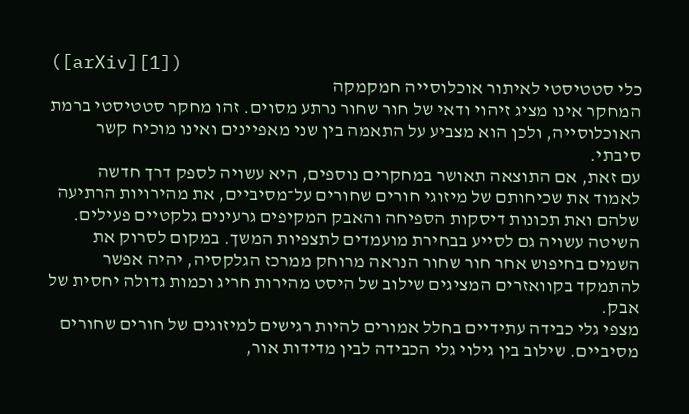([arXiv][1])
כלי סטטיסטי לאיתור אוכלוסייה חמקמקה
המחקר אינו מציג זיהוי ודאי של חור שחור נרתע מסוים. זהו מחקר סטטיסטי ברמת האוכלוסייה, ולכן הוא מצביע על התאמה בין שני מאפיינים ואינו מוכיח קשר סיבתי.
עם זאת, אם התוצאה תאושר במחקרים נוספים, היא עשויה לספק דרך חדשה לאמוד את שכיחותם של מיזוגי חורים שחורים על־מסיביים, את מהירויות הרתיעה שלהם ואת תכונות דיסקות הספיחה והאבק המקיפים גרעינים גלקטיים פעילים.
השיטה עשויה גם לסייע בבחירת מועמדים לתצפיות המשך. במקום לסרוק את השמים בחיפוש אחר חור שחור הנראה מרוחק ממרכז הגלקסיה, יהיה אפשר להתמקד בקוואזרים המציגים שילוב של היסט מהירות חריג וכמות גדולה יחסית של אבק.
מצפי גלי כבידה עתידיים בחלל אמורים להיות רגישים למיזוגים של חורים שחורים מסיביים. שילוב בין גילוי גלי הכבידה לבין מדידות אור,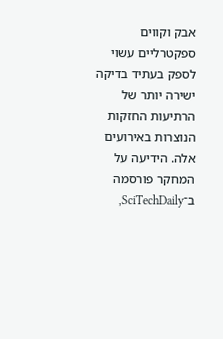אבק וקווים ספקטרליים עשוי לספק בעתיד בדיקה ישירה יותר של הרתיעות החזקות הנוצרות באירועים אלה. הידיעה על המחקר פורסמה ב־SciTechDaily,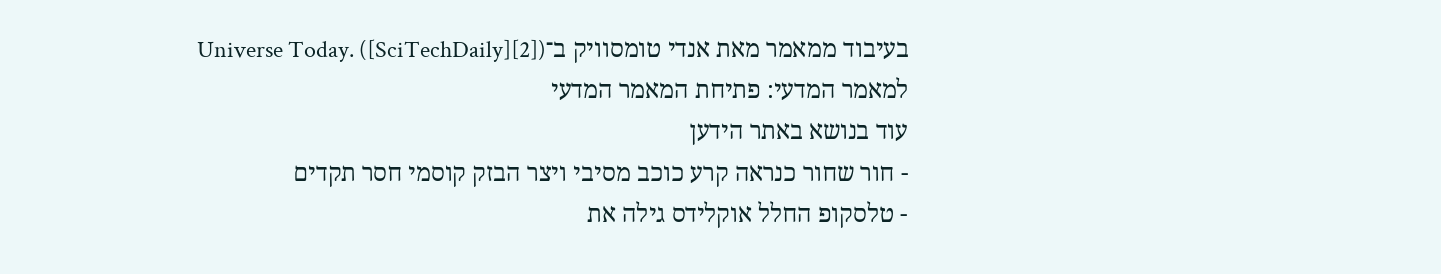בעיבוד ממאמר מאת אנדי טומסוויק ב־Universe Today. ([SciTechDaily][2])
למאמר המדעי: פתיחת המאמר המדעי
עוד בנושא באתר הידען
- חור שחור כנראה קרע כוכב מסיבי ויצר הבזק קוסמי חסר תקדים
- טלסקופ החלל אוקלידס גילה את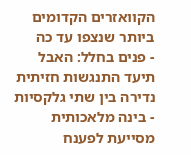הקוואזרים הקדומים ביותר שנצפו עד כה
- פנים בחלל: האבל תיעד התנגשות חזיתית נדירה בין שתי גלקסיות
- בינה מלאכותית מסייעת לפענח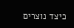כיצד נוצרים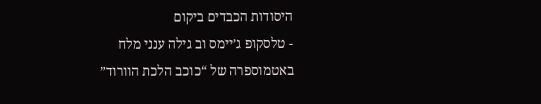היסודות הכבדים ביקום
- טלסקופ ג’יימס וב גילה ענני מלח באטמוספרה של “כוכב הלכת הוורוד”